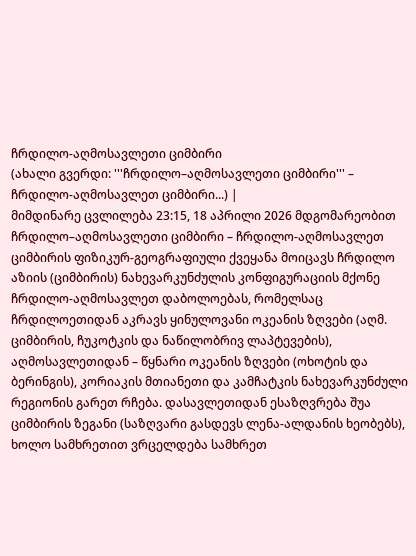ჩრდილო-აღმოსავლეთი ციმბირი
(ახალი გვერდი: '''ჩრდილო–აღმოსავლეთი ციმბირი''' – ჩრდილო-აღმოსავლეთ ციმბირი...) |
მიმდინარე ცვლილება 23:15, 18 აპრილი 2026 მდგომარეობით
ჩრდილო–აღმოსავლეთი ციმბირი – ჩრდილო-აღმოსავლეთ ციმბირის ფიზიკურ-გეოგრაფიული ქვეყანა მოიცავს ჩრდილო აზიის (ციმბირის) ნახევარკუნძულის კონფიგურაციის მქონე ჩრდილო-აღმოსავლეთ დაბოლოებას, რომელსაც ჩრდილოეთიდან აკრავს ყინულოვანი ოკეანის ზღვები (აღმ. ციმბირის, ჩუკოტკის და ნაწილობრივ ლაპტევების), აღმოსავლეთიდან – წყნარი ოკეანის ზღვები (ოხოტის და ბერინგის), კორიაკის მთიანეთი და კამჩატკის ნახევარკუნძული რეგიონის გარეთ რჩება. დასავლეთიდან ესაზღვრება შუა ციმბირის ზეგანი (საზღვარი გასდევს ლენა-ალდანის ხეობებს), ხოლო სამხრეთით ვრცელდება სამხრეთ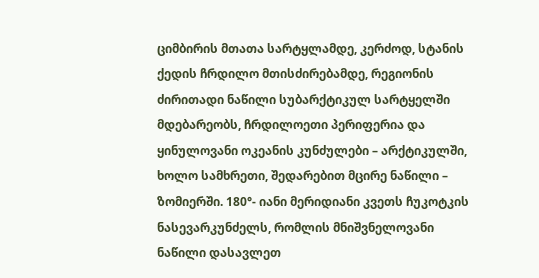ციმბირის მთათა სარტყლამდე, კერძოდ, სტანის ქედის ჩრდილო მთისძირებამდე, რეგიონის ძირითადი ნაწილი სუბარქტიკულ სარტყელში მდებარეობს, ჩრდილოეთი პერიფერია და ყინულოვანი ოკეანის კუნძულები – არქტიკულში, ხოლო სამხრეთი, შედარებით მცირე ნაწილი – ზომიერში. 180°- იანი მერიდიანი კვეთს ჩუკოტკის ნასევარკუნძელს, რომლის მნიშვნელოვანი ნაწილი დასავლეთ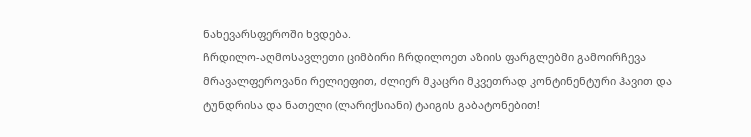ნახევარსფეროში ხვდება.
ჩრდილო-აღმოსავლეთი ციმბირი ჩრდილოეთ აზიის ფარგლებმი გამოირჩევა მრავალფეროვანი რელიეფით, ძლიერ მკაცრი მკვეთრად კონტინენტური ჰავით და ტუნდრისა და ნათელი (ლარიქსიანი) ტაიგის გაბატონებით!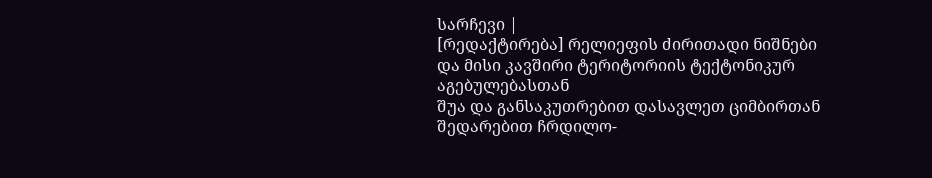სარჩევი |
[რედაქტირება] რელიეფის ძირითადი ნიშნები და მისი კავშირი ტერიტორიის ტექტონიკურ აგებულებასთან
შუა და განსაკუთრებით დასავლეთ ციმბირთან შედარებით ჩრდილო-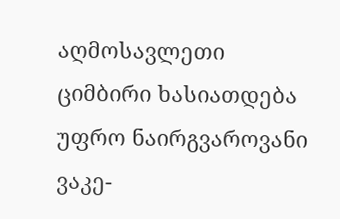აღმოსავლეთი ციმბირი ხასიათდება უფრო ნაირგვაროვანი ვაკე-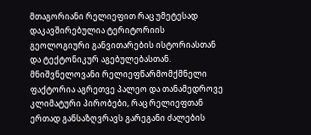მთაგორიანი რელიეფით რაც უმეტესად დაკავშირებულია ტერიტორიის გეოლოგიური განვითარების ისტორიასთან და ტექტონიკურ აგებულებასთან. მნიშვნელოვანი რელიეფწარმომქმნელი ფაქტორია აგრეთვე პალეო და თანამედროვე კლიმატური პირობები, რაც რელიეფთან ერთად განსაზღვრავს გარეგანი ძალების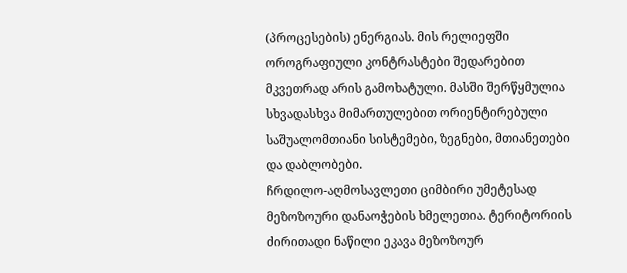(პროცესების) ენერგიას. მის რელიეფში ოროგრაფიული კონტრასტები შედარებით მკვეთრად არის გამოხატული. მასში შერწყმულია სხვადასხვა მიმართულებით ორიენტირებული საშუალომთიანი სისტემები, ზეგნები, მთიანეთები და დაბლობები.
ჩრდილო-აღმოსავლეთი ციმბირი უმეტესად მეზოზოური დანაოჭების ხმელეთია. ტერიტორიის ძირითადი ნაწილი ეკავა მეზოზოურ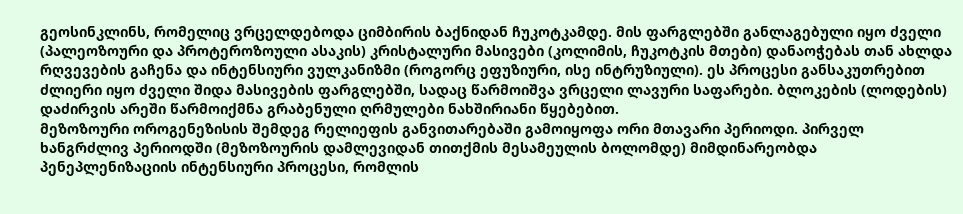გეოსინკლინს, რომელიც ვრცელდებოდა ციმბირის ბაქნიდან ჩუკოტკამდე. მის ფარგლებში განლაგებული იყო ძველი (პალეოზოური და პროტეროზოული ასაკის) კრისტალური მასივები (კოლიმის, ჩუკოტკის მთები) დანაოჭებას თან ახლდა რღვევების გაჩენა და ინტენსიური ვულკანიზმი (როგორც ეფუზიური, ისე ინტრუზიული). ეს პროცესი განსაკუთრებით ძლიერი იყო ძველი შიდა მასივების ფარგლებში, სადაც წარმოიშვა ვრცელი ლავური საფარები. ბლოკების (ლოდების) დაძირვის არეში წარმოიქმნა გრაბენული ღრმულები ნახშირიანი წყებებით.
მეზოზოური ოროგენეზისის შემდეგ რელიეფის განვითარებაში გამოიყოფა ორი მთავარი პერიოდი. პირველ ხანგრძლივ პერიოდში (მეზოზოურის დამლევიდან თითქმის მესამეულის ბოლომდე) მიმდინარეობდა პენეპლენიზაციის ინტენსიური პროცესი, რომლის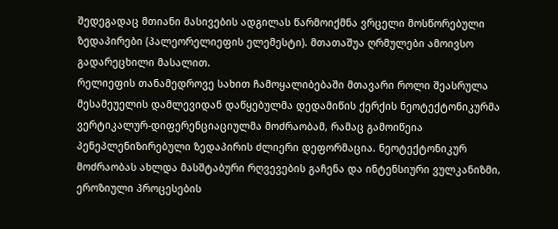შედეგადაც მთიანი მასივების ადგილას წარმოიქმნა ვრცელი მოსწორებული ზედაპირები (პალეორელიეფის ელემესტი). მთათაშუა ღრმულები ამოივსო გადარეცხილი მასალით.
რელიეფის თანამედროვე სახით ჩამოყალიბებაში მთავარი როლი შეასრულა მესამეუელის დამლევიდან დაწყებულმა დედამიწის ქერქის ნეოტექტონიკურმა ვერტიკალურ-დიფერენციაციულმა მოძრაობამ, რამაც გამოიწეია პენეპლენიზირებული ზედაპირის ძლიერი დეფორმაცია. ნეოტექტონიკურ მოძრაობას ახლდა მასშტაბური რღვევების გაჩენა და ინტენსიური ვულკანიზმი, ეროზიული პროცესების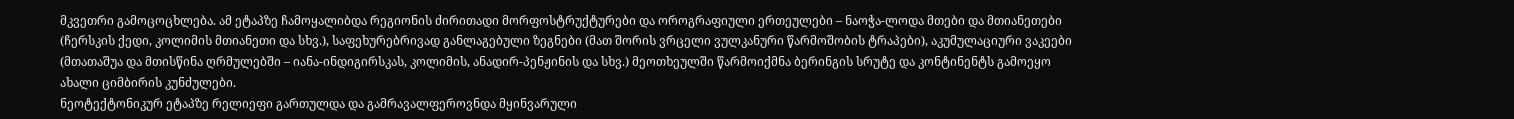მკვეთრი გამოცოცხლება. ამ ეტაპზე ჩამოყალიბდა რეგიონის ძირითადი მორფოსტრუქტურები და ოროგრაფიული ერთეულები – ნაოჭა-ლოდა მთები და მთიანეთები (ჩერსკის ქედი, კოლიმის მთიანეთი და სხვ.), საფეხურებრივად განლაგებული ზეგნები (მათ შორის ვრცელი ვულკანური წარმოშობის ტრაპები), აკუმულაციური ვაკეები (მთათაშუა და მთისწინა ღრმულებში – იანა-ინდიგირსკას, კოლიმის, ანადირ-პენჟინის და სხვ.) მეოთხეულში წარმოიქმნა ბერინგის სრუტე და კონტინენტს გამოეყო ახალი ციმბირის კუნძულები.
ნეოტექტონიკურ ეტაპზე რელიეფი გართულდა და გამრავალფეროვნდა მყინვარული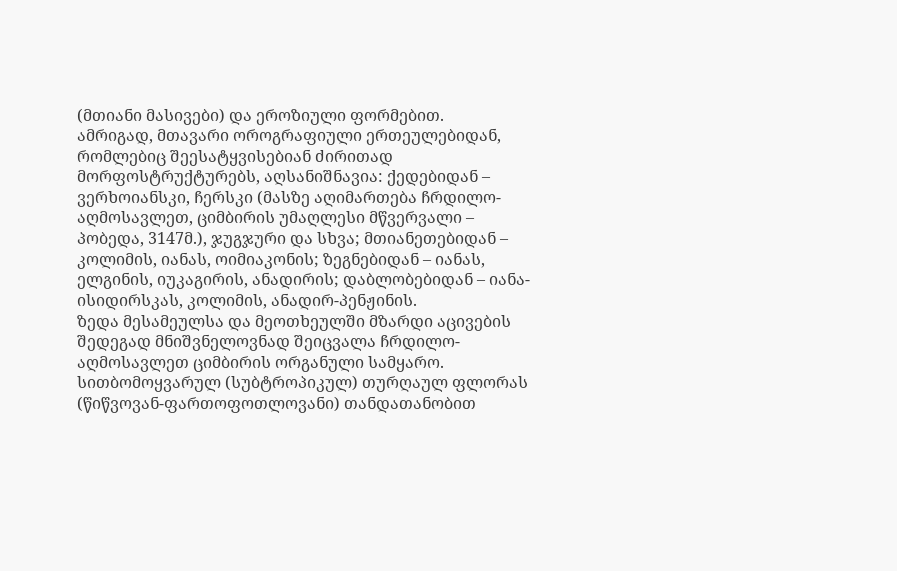(მთიანი მასივები) და ეროზიული ფორმებით.
ამრიგად, მთავარი ოროგრაფიული ერთეულებიდან, რომლებიც შეესატყვისებიან ძირითად მორფოსტრუქტურებს, აღსანიშნავია: ქედებიდან – ვერხოიანსკი, ჩერსკი (მასზე აღიმართება ჩრდილო-აღმოსავლეთ, ციმბირის უმაღლესი მწვერვალი – პობედა, 3147მ.), ჯუგჯური და სხვა; მთიანეთებიდან – კოლიმის, იანას, ოიმიაკონის; ზეგნებიდან – იანას, ელგინის, იუკაგირის, ანადირის; დაბლობებიდან – იანა-ისიდირსკას, კოლიმის, ანადირ-პენჟინის.
ზედა მესამეულსა და მეოთხეულში მზარდი აცივების შედეგად მნიშვნელოვნად შეიცვალა ჩრდილო-აღმოსავლეთ ციმბირის ორგანული სამყარო. სითბომოყვარულ (სუბტროპიკულ) თურღაულ ფლორას (წიწვოვან-ფართოფოთლოვანი) თანდათანობით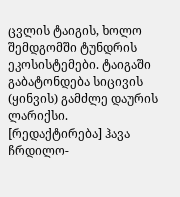ცვლის ტაიგის, ხოლო შემდგომში ტუნდრის ეკოსისტემები. ტაიგაში გაბატონდება სიცივის (ყინვის) გამძლე დაურის ლარიქსი.
[რედაქტირება] ჰავა
ჩრდილო-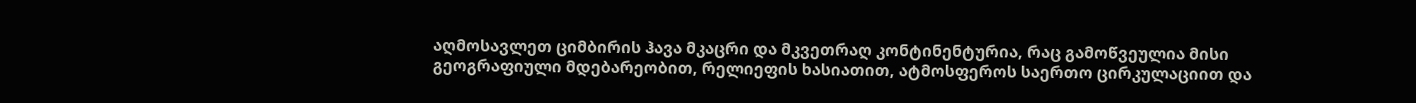აღმოსავლეთ ციმბირის ჰავა მკაცრი და მკვეთრაღ კონტინენტურია, რაც გამოწვეულია მისი გეოგრაფიული მდებარეობით, რელიეფის ხასიათით, ატმოსფეროს საერთო ცირკულაციით და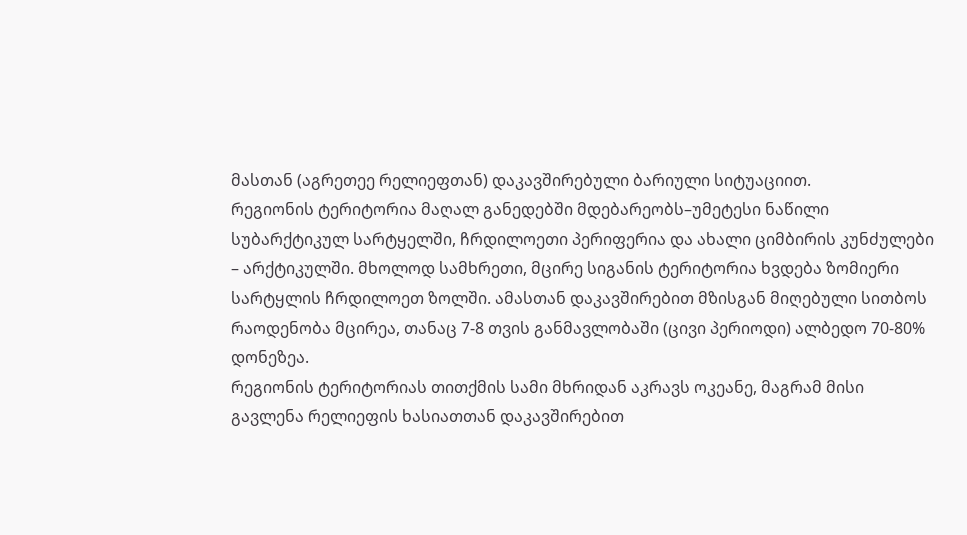მასთან (აგრეთეე რელიეფთან) დაკავშირებული ბარიული სიტუაციით.
რეგიონის ტერიტორია მაღალ განედებში მდებარეობს–უმეტესი ნაწილი სუბარქტიკულ სარტყელში, ჩრდილოეთი პერიფერია და ახალი ციმბირის კუნძულები – არქტიკულში. მხოლოდ სამხრეთი, მცირე სიგანის ტერიტორია ხვდება ზომიერი სარტყლის ჩრდილოეთ ზოლში. ამასთან დაკავშირებით მზისგან მიღებული სითბოს რაოდენობა მცირეა, თანაც 7-8 თვის განმავლობაში (ცივი პერიოდი) ალბედო 70-80% დონეზეა.
რეგიონის ტერიტორიას თითქმის სამი მხრიდან აკრავს ოკეანე, მაგრამ მისი გავლენა რელიეფის ხასიათთან დაკავშირებით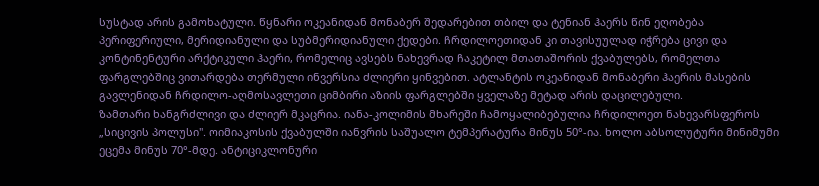სუსტად არის გამოხატული. წყნარი ოკეანიდან მონაბერ შედარებით თბილ და ტენიან ჰაერს წინ ეღობება პერიფერიული, მერიდიანული და სუბმერიდიანული ქედები. ჩრდილოეთიდან კი თავისუულად იჭრება ცივი და კონტინენტური არქტიკული ჰაერი, რომელიც ავსებს ნახევრად ჩაკეტილ მთათაშორის ქვაბულებს, რომელთა ფარგლებშიც ვითარდება თერმული ინვერსია ძლიერი ყინვებით. ატლანტის ოკეანიდან მონაბერი ჰაერის მასების გავლენიდან ჩრდილო-აღმოსავლეთი ციმბირი აზიის ფარგლებში ყველაზე მეტად არის დაცილებული.
ზამთარი ხანგრძლივი და ძლიერ მკაცრია. იანა-კოლიმის მხარეში ჩამოყალიბებულია ჩრდილოეთ ნახევარსფეროს „სიცივის პოლუსი". ოიმიაკოსის ქვაბულში იანვრის საშუალო ტემპერატურა მინუს 50°-ია. ხოლო აბსოლუტური მინიმუმი ეცემა მინუს 70°-მდე. ანტიციკლონური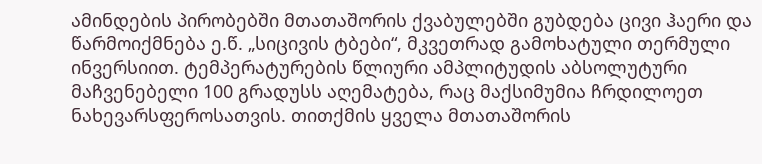ამინდების პირობებში მთათაშორის ქვაბულებში გუბდება ცივი ჰაერი და წარმოიქმნება ე.წ. „სიცივის ტბები“, მკვეთრად გამოხატული თერმული ინვერსიით. ტემპერატურების წლიური ამპლიტუდის აბსოლუტური მაჩვენებელი 100 გრადუსს აღემატება, რაც მაქსიმუმია ჩრდილოეთ ნახევარსფეროსათვის. თითქმის ყველა მთათაშორის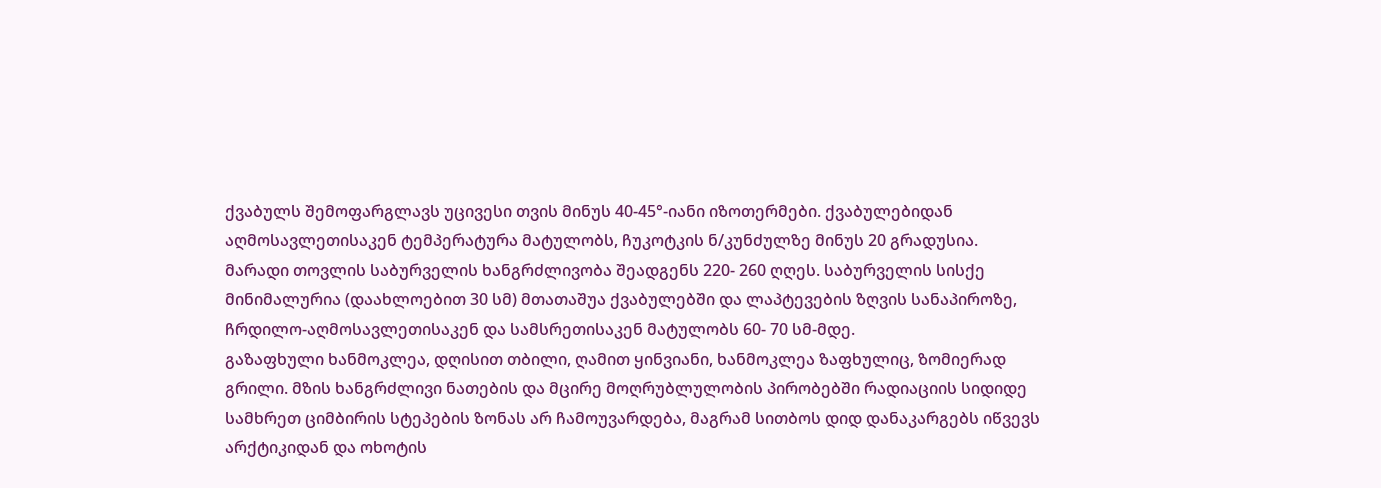ქვაბულს შემოფარგლავს უცივესი თვის მინუს 40-45°-იანი იზოთერმები. ქვაბულებიდან აღმოსავლეთისაკენ ტემპერატურა მატულობს, ჩუკოტკის ნ/კუნძულზე მინუს 20 გრადუსია.
მარადი თოვლის საბურველის ხანგრძლივობა შეადგენს 220- 260 ღღეს. საბურველის სისქე მინიმალურია (დაახლოებით 30 სმ) მთათაშუა ქვაბულებში და ლაპტევების ზღვის სანაპიროზე, ჩრდილო-აღმოსავლეთისაკენ და სამსრეთისაკენ მატულობს 60- 70 სმ-მდე.
გაზაფხული ხანმოკლეა, დღისით თბილი, ღამით ყინვიანი, ხანმოკლეა ზაფხულიც, ზომიერად გრილი. მზის ხანგრძლივი ნათების და მცირე მოღრუბლულობის პირობებში რადიაციის სიდიდე სამხრეთ ციმბირის სტეპების ზონას არ ჩამოუვარდება, მაგრამ სითბოს დიდ დანაკარგებს იწვევს არქტიკიდან და ოხოტის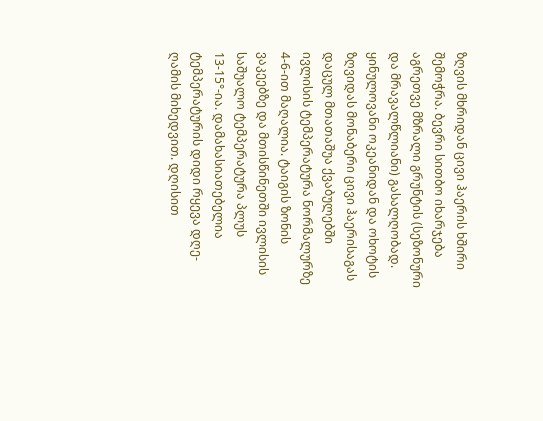ზღვის მხრიდან ცივი ჰაერის ხშირი შემოჭრა. ბევრი სითბო იხარჯება აგრეთვე მზრალი გრუნტის (სეზონური და მრავალწლიანი) გასალღობად. ყინულოვანი ოკეანიდან და ოხოტის ზღვიდას მონაბერი ცივი ჰაერისაგას დაცულ მთათაშუა ქვაბულებში ივლისის ტემპერატურა ნორმალურზე 4-6-ით მაღალია. ტაიგის ზონის ვაკეებზე და მთისწინეთში ივლისის საშუალო ტემპერატურა პლუს 13-15°-ია. დამახასიათებელია ტემპერატურის დიდი რყევა დღე-ღამის მიხედვით. დღისით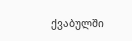ქვაბულში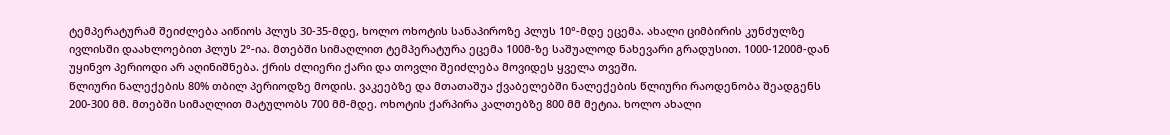ტემპერატურამ შეიძლება აიწიოს პლუს 30-35-მდე, ხოლო ოხოტის სანაპიროზე პლუს 10°-მდე ეცემა. ახალი ციმბირის კუნძულზე ივლისში დაახლოებით პლუს 2°-ია. მთებში სიმაღლით ტემპერატურა ეცემა 100მ-ზე საშუალოდ ნახევარი გრადუსით. 1000-1200მ-დან უყინვო პერიოდი არ აღინიშნება. ქრის ძლიერი ქარი და თოვლი შეიძლება მოვიდეს ყველა თვეში.
წლიური ნალექების 80% თბილ პერიოდზე მოდის. ვაკეებზე და მთათაშუა ქვაბელებში ნალექების წლიური რაოდენობა შეადგენს 200-300 მმ. მთებში სიმაღლით მატულობს 700 მმ-მდე. ოხოტის ქარპირა კალთებზე 800 მმ მეტია. ხოლო ახალი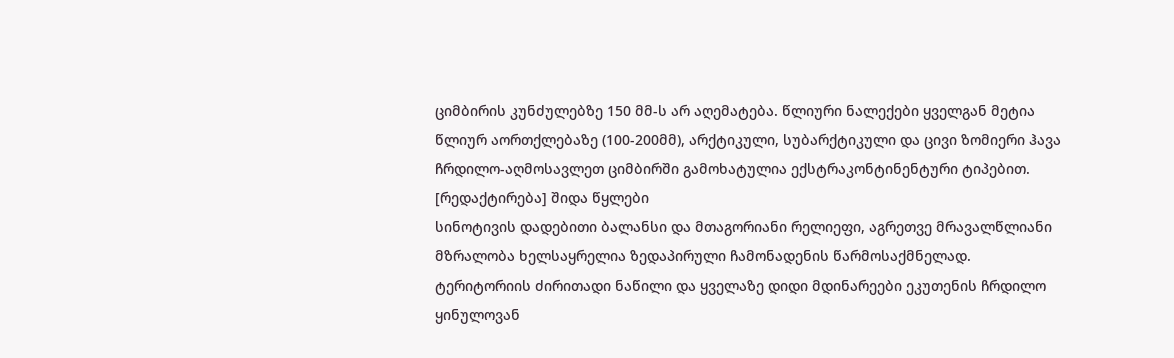ციმბირის კუნძულებზე 150 მმ-ს არ აღემატება. წლიური ნალექები ყველგან მეტია წლიურ აორთქლებაზე (100-200მმ), არქტიკული, სუბარქტიკული და ცივი ზომიერი ჰავა ჩრდილო-აღმოსავლეთ ციმბირში გამოხატულია ექსტრაკონტინენტური ტიპებით.
[რედაქტირება] შიდა წყლები
სინოტივის დადებითი ბალანსი და მთაგორიანი რელიეფი, აგრეთვე მრავალწლიანი მზრალობა ხელსაყრელია ზედაპირული ჩამონადენის წარმოსაქმნელად. ტერიტორიის ძირითადი ნაწილი და ყველაზე დიდი მდინარეები ეკუთენის ჩრდილო ყინულოვან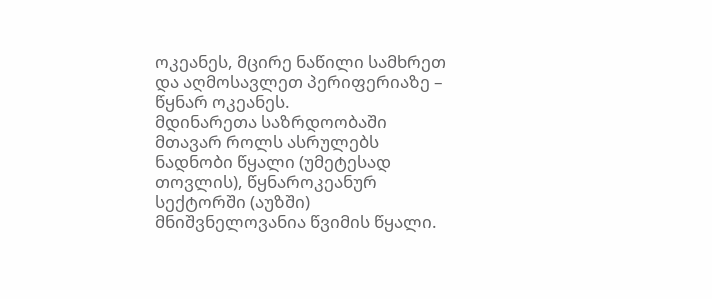ოკეანეს, მცირე ნაწილი სამხრეთ და აღმოსავლეთ პერიფერიაზე – წყნარ ოკეანეს.
მდინარეთა საზრდოობაში მთავარ როლს ასრულებს ნადნობი წყალი (უმეტესად თოვლის), წყნაროკეანურ სექტორში (აუზში) მნიშვნელოვანია წვიმის წყალი.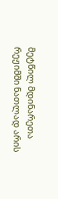მეტწილ მდინარეთა რეჟიმში ნათლად არის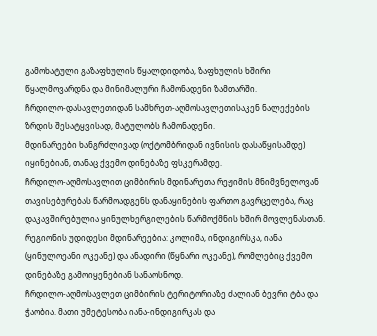გამოხატული გაზაფხულის წყალდიდობა, ზაფხულის ხშირი წყალმოვარდნა და მინიმალური ჩამონადენი ზამთარში.
ჩრდილო-დასავლეთიდან სამხრეთ-აღმოსავლეთისაკენ ნალექების ზრდის შესატყვისად, მატულობს ჩამონადენი.
მდინარეები ხანგრძლივად (ოქტომბრიდან ივნისის დასაწყისამდე) იყინებიან, თანაც ქვემო დინებაზე ფსკერამდე.
ჩრდილო-აღმოსავლით ციმბირის მდინარეთა რეჟიმის მნიმვნელოვან თავისებურებას წარმოადგენს დანაყინების ფართო გავრცელება, რაც დაკავშირებულია ყინულხერგილების წარმოქმნის ხშირ მოვლენასთან.
რეგიონის უდიდესი მდინარეებია: კოლიმა, ინდიგირსკა, იანა (ყინულოეანი ოკეანე) და ანადირი (წყნარი ოკეანე), რომლებიც ქვემო დინებაზე გამოიყენებიან სანაოსნოდ.
ჩრდილო-აღმოსავლეთ ციმბირის ტერიტორიაზე ძალიან ბევრი ტბა და ჭაობია. მათი უმეტესობა იანა-ინდიგირკას და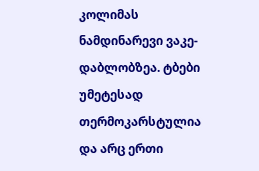კოლიმას ნამდინარევი ვაკე-დაბლობზეა. ტბები უმეტესად თერმოკარსტულია და არც ერთი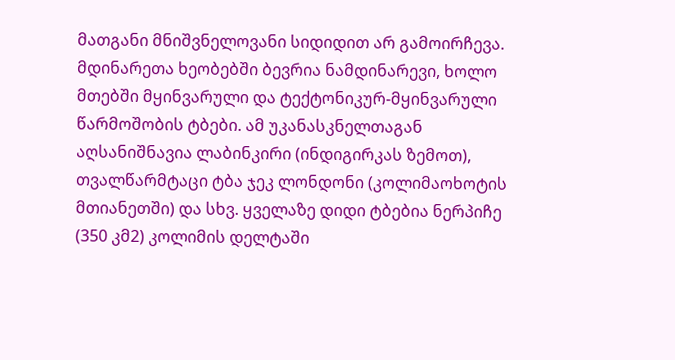მათგანი მნიშვნელოვანი სიდიდით არ გამოირჩევა. მდინარეთა ხეობებში ბევრია ნამდინარევი, ხოლო მთებში მყინვარული და ტექტონიკურ-მყინვარული წარმოშობის ტბები. ამ უკანასკნელთაგან აღსანიშნავია ლაბინკირი (ინდიგირკას ზემოთ), თვალწარმტაცი ტბა ჯეკ ლონდონი (კოლიმაოხოტის მთიანეთში) და სხვ. ყველაზე დიდი ტბებია ნერპიჩე (350 კმ2) კოლიმის დელტაში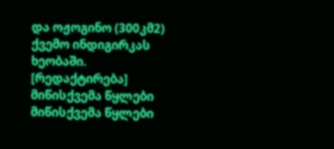და ოჟოგინო (300კმ2) ქვემო ინდიგირკას ხეობაში.
[რედაქტირება] მიწისქვემა წყლები
მიწისქვემა წყლები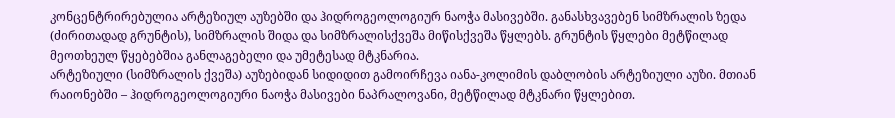კონცენტრირებულია არტეზიულ აუზებში და ჰიდროგეოლოგიურ ნაოჭა მასივებში. განასხვავებენ სიმზრალის ზედა (ძირითადად გრუნტის), სიმზრალის შიდა და სიმზრალისქვეშა მიწისქვეშა წყლებს. გრუნტის წყლები მეტწილად მეოთხეულ წყებებშია განლაგებელი და უმეტესად მტკნარია.
არტეზიული (სიმზრალის ქვეშა) აუზებიდან სიდიდით გამოირჩევა იანა-კოლიმის დაბლობის არტეზიული აუზი. მთიან რაიონებში – ჰიდროგეოლოგიური ნაოჭა მასივები ნაპრალოვანი, მეტწილად მტკნარი წყლებით.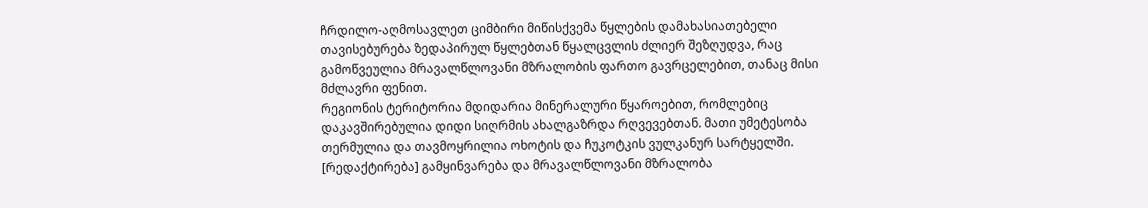ჩრდილო-აღმოსავლეთ ციმბირი მიწისქვემა წყლების დამახასიათებელი თავისებურება ზედაპირულ წყლებთან წყალცვლის ძლიერ შეზღუდვა, რაც გამოწვეულია მრავალწლოვანი მზრალობის ფართო გავრცელებით, თანაც მისი მძლავრი ფენით.
რეგიონის ტერიტორია მდიდარია მინერალური წყაროებით, რომლებიც დაკავშირებულია დიდი სიღრმის ახალგაზრდა რღვევებთან. მათი უმეტესობა თერმულია და თავმოყრილია ოხოტის და ჩუკოტკის ვულკანურ სარტყელში.
[რედაქტირება] გამყინვარება და მრავალწლოვანი მზრალობა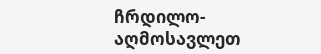ჩრდილო-აღმოსავლეთ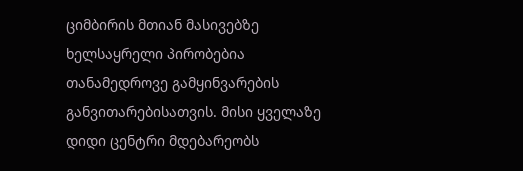ციმბირის მთიან მასივებზე ხელსაყრელი პირობებია თანამედროვე გამყინვარების განვითარებისათვის. მისი ყველაზე დიდი ცენტრი მდებარეობს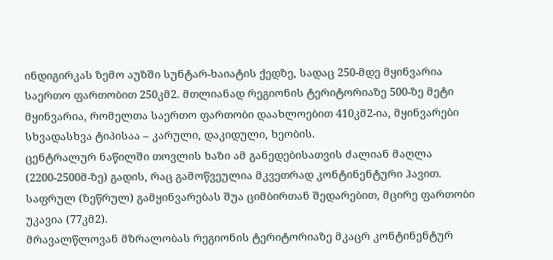ინდიგირკას ზემო აუზში სუნტარ-ხაიატის ქედზე, სადაც 250-მდე მყინვარია საერთო ფართობით 250კმ2. მთლიანად რეგიონის ტერიტორიაზე 500-ზე მეტი მყინვარია, რომელთა საერთო ფართობი დაახლოებით 410კმ2-ია, მყინვარები სხვადასხვა ტიპისაა – კარული, დაკიდული, ხეობის.
ცენტრალურ ნაწილში თოვლის ხაზი ამ განედებისათვის ძალიან მაღლა (2200-2500მ-ზე) გადის, რაც გამოწვეულია მკვეთრად კონტინენტური ჰავით. საფრულ (ზეწრულ) გამყინვარებას შუა ციმბირთან შედარებით, მცირე ფართობი უკავია (77კმ2).
მრავალწლოვან მზრალობას რეგიონის ტერიტორიაზე მკაცრ კონტინენტურ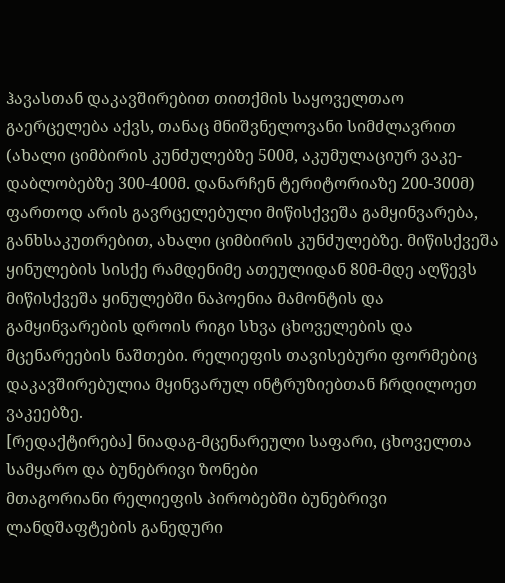ჰავასთან დაკავშირებით თითქმის საყოველთაო გაერცელება აქვს, თანაც მნიშვნელოვანი სიმძლავრით (ახალი ციმბირის კუნძულებზე 500მ, აკუმულაციურ ვაკე- დაბლობებზე 300-400მ. დანარჩენ ტერიტორიაზე 200-300მ) ფართოდ არის გავრცელებული მიწისქვეშა გამყინვარება, განხსაკუთრებით, ახალი ციმბირის კუნძულებზე. მიწისქვეშა ყინულების სისქე რამდენიმე ათეულიდან 80მ-მდე აღწევს მიწისქვეშა ყინულებში ნაპოენია მამონტის და გამყინვარების დროის რიგი სხვა ცხოველების და მცენარეების ნაშთები. რელიეფის თავისებური ფორმებიც დაკავშირებულია მყინვარულ ინტრუზიებთან ჩრდილოეთ ვაკეებზე.
[რედაქტირება] ნიადაგ-მცენარეული საფარი, ცხოველთა სამყარო და ბუნებრივი ზონები
მთაგორიანი რელიეფის პირობებში ბუნებრივი ლანდშაფტების განედური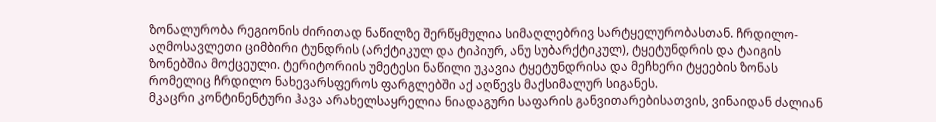ზონალურობა რეგიონის ძირითად ნაწილზე შერწყმულია სიმაღლებრივ სარტყელურობასთან. ჩრდილო-აღმოსავლეთი ციმბირი ტუნდრის (არქტიკულ და ტიპიურ, ანუ სუბარქტიკულ), ტყეტუნდრის და ტაიგის ზონებშია მოქცეული. ტერიტორიის უმეტესი ნაწილი უკავია ტყეტუნდრისა და მეჩხერი ტყეების ზონას რომელიც ჩრდილო ნახევარსფეროს ფარგლებში აქ აღწევს მაქსიმალურ სიგანეს.
მკაცრი კონტინენტური ჰავა არახელსაყრელია ნიადაგური საფარის განვითარებისათვის, ვინაიდან ძალიან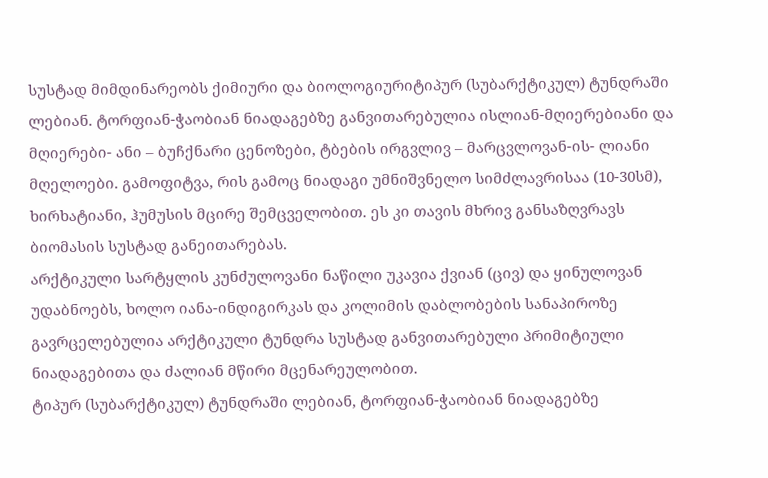სუსტად მიმდინარეობს ქიმიური და ბიოლოგიურიტიპურ (სუბარქტიკულ) ტუნდრაში ლებიან. ტორფიან-ჭაობიან ნიადაგებზე განვითარებულია ისლიან-მღიერებიანი და მღიერები- ანი – ბუჩქნარი ცენოზები, ტბების ირგვლივ – მარცვლოვან-ის- ლიანი მღელოები. გამოფიტვა, რის გამოც ნიადაგი უმნიშვნელო სიმძლავრისაა (10-30სმ), ხირხატიანი, ჰუმუსის მცირე შემცველობით. ეს კი თავის მხრივ განსაზღვრავს ბიომასის სუსტად განეითარებას.
არქტიკული სარტყლის კუნძულოვანი ნაწილი უკავია ქვიან (ცივ) და ყინულოვან უდაბნოებს, ხოლო იანა-ინდიგირკას და კოლიმის დაბლობების სანაპიროზე გავრცელებულია არქტიკული ტუნდრა სუსტად განვითარებული პრიმიტიული ნიადაგებითა და ძალიან მწირი მცენარეულობით.
ტიპურ (სუბარქტიკულ) ტუნდრაში ლებიან, ტორფიან-ჭაობიან ნიადაგებზე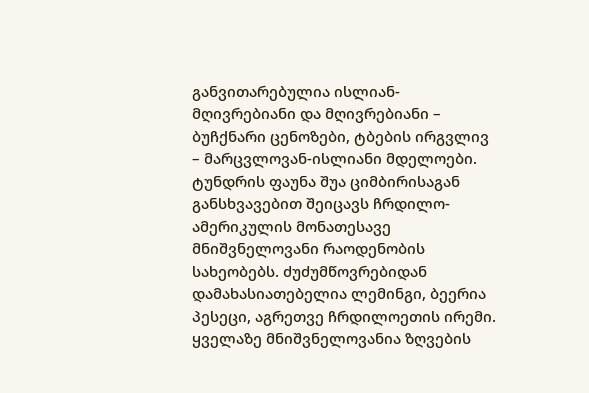განვითარებულია ისლიან-მღივრებიანი და მღივრებიანი – ბუჩქნარი ცენოზები, ტბების ირგვლივ – მარცვლოვან-ისლიანი მდელოები.
ტუნდრის ფაუნა შუა ციმბირისაგან განსხვავებით შეიცავს ჩრდილო-ამერიკულის მონათესავე მნიშვნელოვანი რაოდენობის სახეობებს. ძუძუმწოვრებიდან დამახასიათებელია ლემინგი, ბეერია პესეცი, აგრეთვე ჩრდილოეთის ირემი. ყველაზე მნიშვნელოვანია ზღვების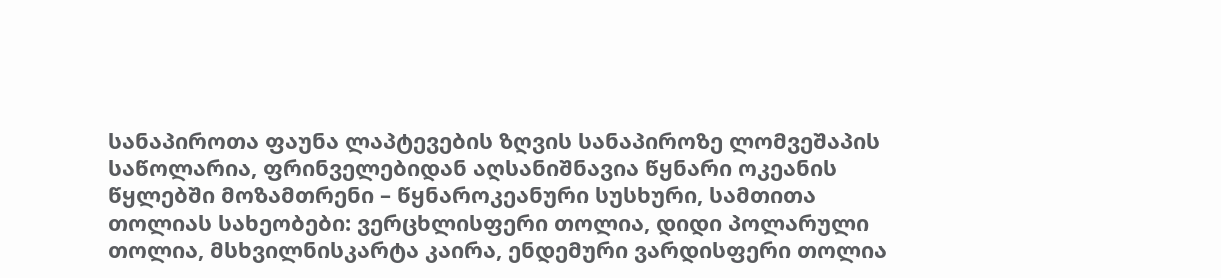სანაპიროთა ფაუნა ლაპტევების ზღვის სანაპიროზე ლომვეშაპის საწოლარია, ფრინველებიდან აღსანიშნავია წყნარი ოკეანის წყლებში მოზამთრენი – წყნაროკეანური სუსხური, სამთითა თოლიას სახეობები: ვერცხლისფერი თოლია, დიდი პოლარული თოლია, მსხვილნისკარტა კაირა, ენდემური ვარდისფერი თოლია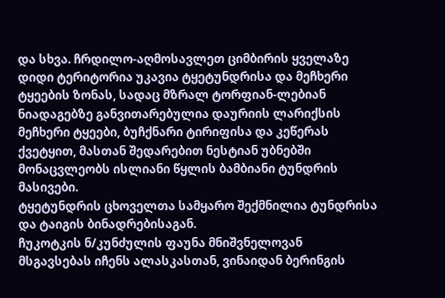და სხვა. ჩრდილო-აღმოსავლეთ ციმბირის ყველაზე დიდი ტერიტორია უკავია ტყეტუნდრისა და მეჩხერი ტყეების ზონას, სადაც მზრალ ტორფიან-ლებიან ნიადაგებზე განვითარებულია დაურიის ლარიქსის მეჩხერი ტყეები, ბუჩქნარი ტირიფისა და კეწერას ქვეტყით, მასთან შედარებით ნესტიან უბნებში მონაცვლეობს ისლიანი წყლის ბამბიანი ტუნდრის მასივები.
ტყეტუნდრის ცხოველთა სამყარო შექმნილია ტუნდრისა და ტაიგის ბინადრებისაგან.
ჩუკოტკის ნ/კუნძულის ფაუნა მნიშვნელოვან მსგავსებას იჩენს ალასკასთან, ვინაიდან ბერინგის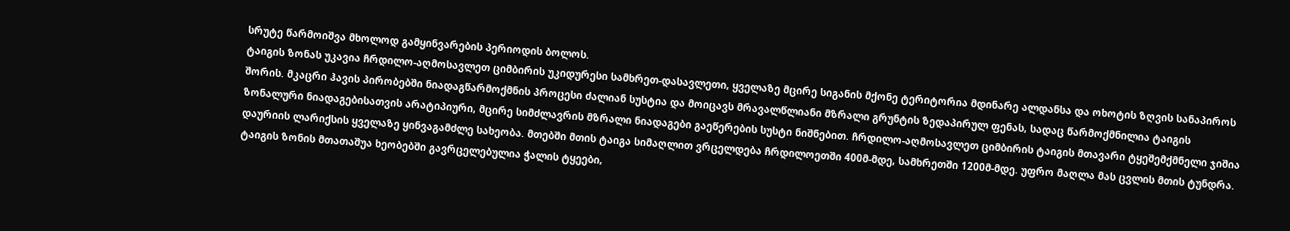სრუტე წარმოიშვა მხოლოდ გამყინვარების პერიოდის ბოლოს.
ტაიგის ზონას უკავია ჩრდილო-აღმოსავლეთ ციმბირის უკიდურესი სამხრეთ-დასავლეთი, ყველაზე მცირე სიგანის მქონე ტერიტორია მდინარე ალდანსა და ოხოტის ზღვის სანაპიროს შორის. მკაცრი ჰავის პირობებში ნიადაგწარმოქმნის პროცესი ძალიან სუსტია და მოიცავს მრავალწლიანი მზრალი გრუნტის ზედაპირულ ფენას, სადაც წარმოქმნილია ტაიგის ზონალური ნიადაგებისათვის არატიპიური, მცირე სიმძლავრის მზრალი ნიადაგები გაეწერების სუსტი ნიშნებით. ჩრდილო-აღმოსავლეთ ციმბირის ტაიგის მთავარი ტყეშემქმნელი ჯიშია დაურიის ლარიქსის ყველაზე ყინვაგამძლე სახეობა. მთებში მთის ტაიგა სიმაღლით ვრცელდება ჩრდილოეთში 400მ-მდე, სამხრეთში 1200მ-მდე. უფრო მაღლა მას ცვლის მთის ტუნდრა.
ტაიგის ზონის მთათაშუა ხეობებში გავრცელებულია ჭალის ტყეები,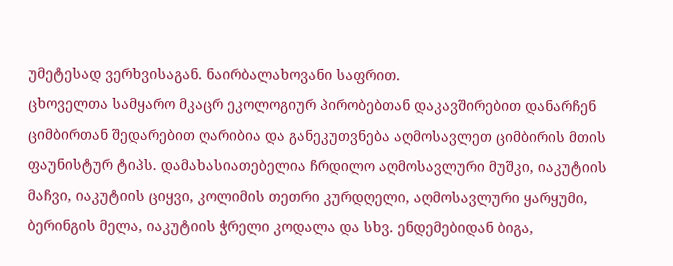უმეტესად ვერხვისაგან. ნაირბალახოვანი საფრით.
ცხოველთა სამყარო მკაცრ ეკოლოგიურ პირობებთან დაკავშირებით დანარჩენ ციმბირთან შედარებით ღარიბია და განეკუთვნება აღმოსავლეთ ციმბირის მთის ფაუნისტურ ტიპს. დამახასიათებელია ჩრდილო აღმოსავლური მუშკი, იაკუტიის მაჩვი, იაკუტიის ციყვი, კოლიმის თეთრი კურდღელი, აღმოსავლური ყარყუმი, ბერინგის მელა, იაკუტიის ჭრელი კოდალა და სხვ. ენდემებიდან ბიგა,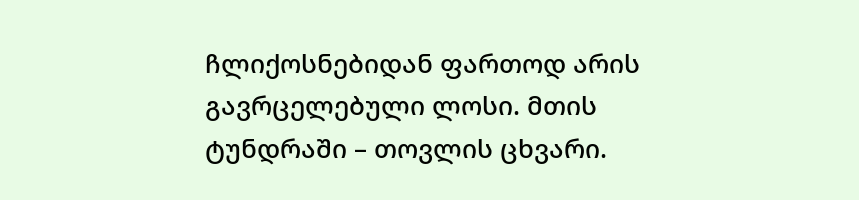ჩლიქოსნებიდან ფართოდ არის გავრცელებული ლოსი. მთის ტუნდრაში – თოვლის ცხვარი.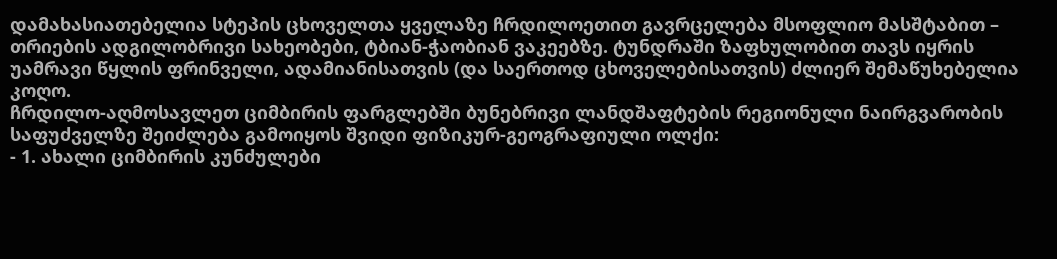დამახასიათებელია სტეპის ცხოველთა ყველაზე ჩრდილოეთით გავრცელება მსოფლიო მასშტაბით – თრიების ადგილობრივი სახეობები, ტბიან-ჭაობიან ვაკეებზე. ტუნდრაში ზაფხულობით თავს იყრის უამრავი წყლის ფრინველი, ადამიანისათვის (და საერთოდ ცხოველებისათვის) ძლიერ შემაწუხებელია კოღო.
ჩრდილო-აღმოსავლეთ ციმბირის ფარგლებში ბუნებრივი ლანდშაფტების რეგიონული ნაირგვარობის საფუძველზე შეიძლება გამოიყოს შვიდი ფიზიკურ-გეოგრაფიული ოლქი:
- 1. ახალი ციმბირის კუნძულები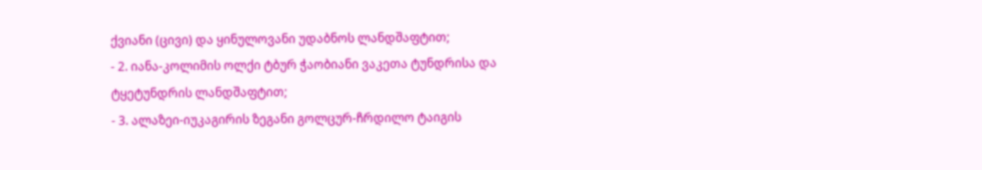ქვიანი (ცივი) და ყინულოვანი უდაბნოს ლანდშაფტით;
- 2. იანა-კოლიმის ოლქი ტბურ ჭაობიანი ვაკეთა ტუნდრისა და ტყეტუნდრის ლანდშაფტით;
- 3. ალაზეი-იუკაგირის ზეგანი გოლცურ-ჩრდილო ტაიგის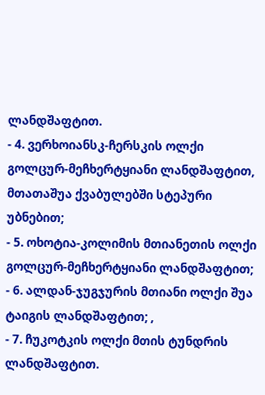ლანდშაფტით.
- 4. ვერხოიანსკ-ჩერსკის ოლქი გოლცურ-მეჩხერტყიანი ლანდშაფტით, მთათაშუა ქვაბულებში სტეპური უბნებით;
- 5. ოხოტია-კოლიმის მთიანეთის ოლქი გოლცურ-მეჩხერტყიანი ლანდშაფტით;
- 6. ალდან-ჯუგჯურის მთიანი ოლქი შუა ტაიგის ლანდშაფტით; ,
- 7. ჩუკოტკის ოლქი მთის ტუნდრის ლანდშაფტით.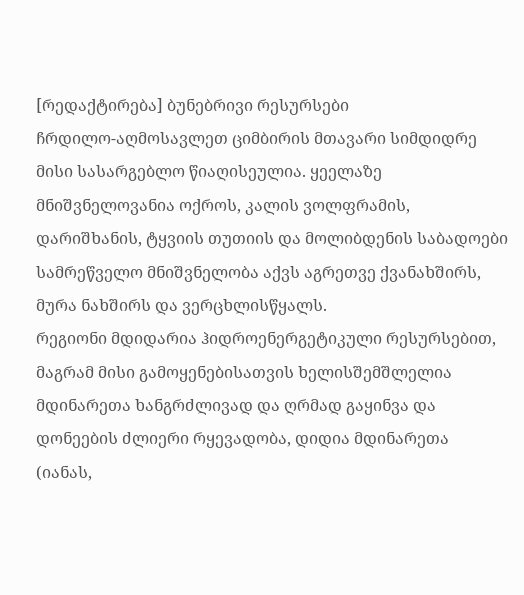[რედაქტირება] ბუნებრივი რესურსები
ჩრდილო-აღმოსავლეთ ციმბირის მთავარი სიმდიდრე მისი სასარგებლო წიაღისეულია. ყეელაზე მნიშვნელოვანია ოქროს, კალის ვოლფრამის, დარიშხანის, ტყვიის თუთიის და მოლიბდენის საბადოები სამრეწველო მნიშვნელობა აქვს აგრეთვე ქვანახშირს, მურა ნახშირს და ვერცხლისწყალს.
რეგიონი მდიდარია ჰიდროენერგეტიკული რესურსებით, მაგრამ მისი გამოყენებისათვის ხელისშემშლელია მდინარეთა ხანგრძლივად და ღრმად გაყინვა და დონეების ძლიერი რყევადობა, დიდია მდინარეთა (იანას,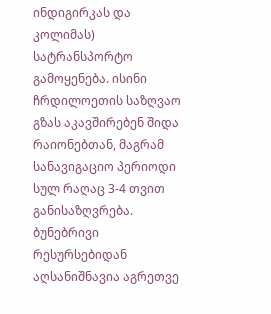ინდიგირკას და კოლიმას) სატრანსპორტო გამოყენება. ისინი ჩრდილოეთის საზღვაო გზას აკავშირებენ შიდა რაიონებთან, მაგრამ სანავიგაციო პერიოდი სულ რაღაც 3-4 თვით განისაზღვრება. ბუნებრივი რესურსებიდან აღსანიშნავია აგრეთვე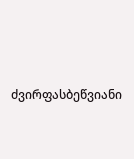ძვირფასბეწვიანი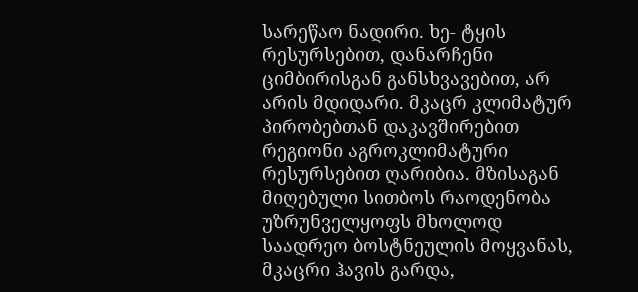სარეწაო ნადირი. ხე- ტყის რესურსებით, დანარჩენი ციმბირისგან განსხვავებით, არ არის მდიდარი. მკაცრ კლიმატურ პირობებთან დაკავშირებით რეგიონი აგროკლიმატური რესურსებით ღარიბია. მზისაგან მიღებული სითბოს რაოდენობა უზრუნველყოფს მხოლოდ საადრეო ბოსტნეულის მოყვანას, მკაცრი ჰავის გარდა,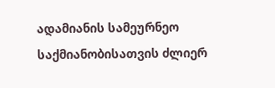ადამიანის სამეურნეო საქმიანობისათვის ძლიერ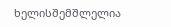ხელისშემშლელია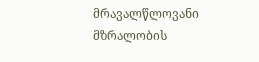მრავალწლოვანი მზრალობის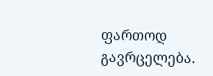ფართოდ გავრცელება.